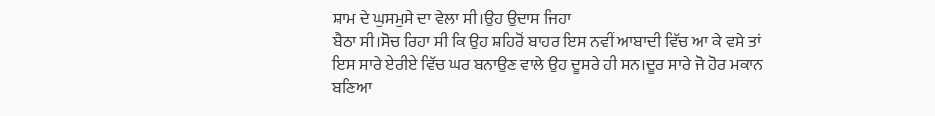ਸ਼ਾਮ ਦੇ ਘੁਸਮੁਸੇ ਦਾ ਵੇਲਾ ਸੀ।ਉਹ ਉਦਾਸ ਜਿਹਾ
ਬੈਠਾ ਸੀ।ਸੋਚ ਰਿਹਾ ਸੀ ਕਿ ਉਹ ਸ਼ਹਿਰੋਂ ਬਾਹਰ ਇਸ ਨਵੀਂ ਆਬਾਦੀ ਵਿੱਚ ਆ ਕੇ ਵਸੇ ਤਾਂ
ਇਸ ਸਾਰੇ ਏਰੀਏ ਵਿੱਚ ਘਰ ਬਨਾਉਣ ਵਾਲੇ ਉਹ ਦੂਸਰੇ ਹੀ ਸਨ।ਦੂਰ ਸਾਰੇ ਜੋ ਹੋਰ ਮਕਾਨ
ਬਣਿਆ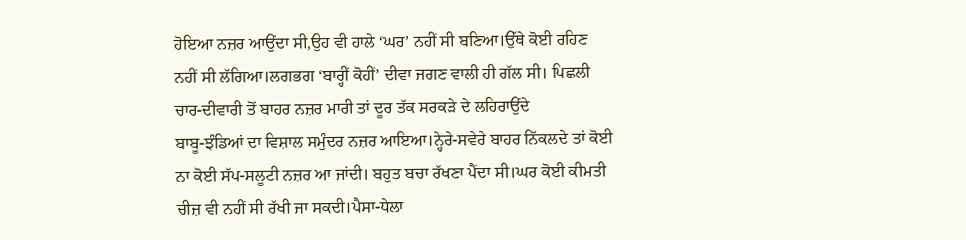ਹੋਇਆ ਨਜ਼ਰ ਆਉਂਦਾ ਸੀ,ਉਹ ਵੀ ਹਾਲੇ ‘ਘਰ’ ਨਹੀਂ ਸੀ ਬਣਿਆ।ਉੱਥੇ ਕੋਈ ਰਹਿਣ
ਨਹੀਂ ਸੀ ਲੱਗਿਆ।ਲਗਭਗ ‘ਬਾਰ੍ਹੀਂ ਕੋਹੀਂ’ ਦੀਵਾ ਜਗਣ ਵਾਲੀ ਹੀ ਗੱਲ ਸੀ। ਪਿਛਲੀ
ਚਾਰ-ਦੀਵਾਰੀ ਤੋਂ ਬਾਹਰ ਨਜ਼ਰ ਮਾਰੀ ਤਾਂ ਦੂਰ ਤੱਕ ਸਰਕੜੇ ਦੇ ਲਹਿਰਾਉਂਦੇ
ਬਾਬੂ-ਝੰਡਿਆਂ ਦਾ ਵਿਸ਼ਾਲ ਸਮੁੰਦਰ ਨਜ਼ਰ ਆਇਆ।ਨ੍ਹੇਰੇ-ਸਵੇਰੇ ਬਾਹਰ ਨਿੱਕਲਦੇ ਤਾਂ ਕੋਈ
ਨਾ ਕੋਈ ਸੱਪ-ਸਲੂਟੀ ਨਜ਼ਰ ਆ ਜਾਂਦੀ। ਬਹੁਤ ਬਚਾ ਰੱਖਣਾ ਪੈਂਦਾ ਸੀ।ਘਰ ਕੋਈ ਕੀਮਤੀ
ਚੀਜ਼ ਵੀ ਨਹੀਂ ਸੀ ਰੱਖੀ ਜਾ ਸਕਦੀ।ਪੈਸਾ-ਧੇਲਾ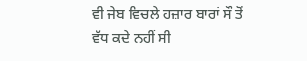ਵੀ ਜੇਬ ਵਿਚਲੇ ਹਜ਼ਾਰ ਬਾਰਾਂ ਸੌ ਤੋਂ
ਵੱਧ ਕਦੇ ਨਹੀਂ ਸੀ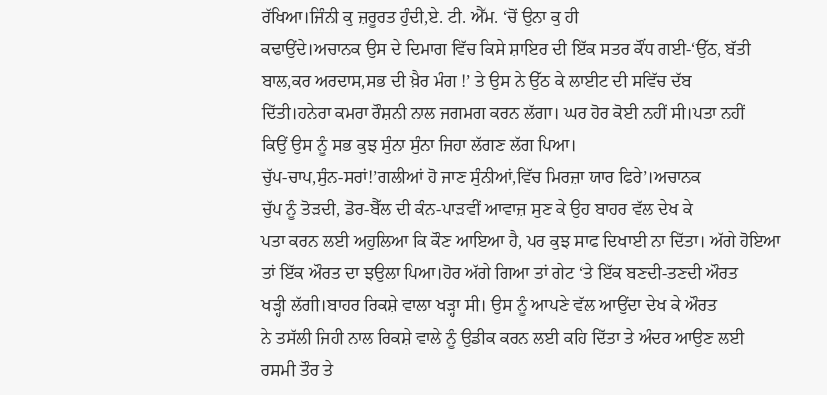ਰੱਖਿਆ।ਜਿੰਨੀ ਕੁ ਜ਼ਰੂਰਤ ਹੁੰਦੀ,ਏ. ਟੀ. ਐੱਮ. ‘ਚੋਂ ਉਨਾ ਕੁ ਹੀ
ਕਢਾਉਂਦੇ।ਅਚਾਨਕ ਉਸ ਦੇ ਦਿਮਾਗ ਵਿੱਚ ਕਿਸੇ ਸ਼ਾਇਰ ਦੀ ਇੱਕ ਸਤਰ ਕੌਂਧ ਗਈ-‘ਉੱਠ, ਬੱਤੀ
ਬਾਲ,ਕਰ ਅਰਦਾਸ,ਸਭ ਦੀ ਖ਼ੈਰ ਮੰਗ !’ ਤੇ ਉਸ ਨੇ ਉੱਠ ਕੇ ਲਾਈਟ ਦੀ ਸਵਿੱਚ ਦੱਬ
ਦਿੱਤੀ।ਹਨੇਰਾ ਕਮਰਾ ਰੌਸ਼ਨੀ ਨਾਲ ਜਗਮਗ ਕਰਨ ਲੱਗਾ। ਘਰ ਹੋਰ ਕੋਈ ਨਹੀਂ ਸੀ।ਪਤਾ ਨਹੀਂ
ਕਿਉਂ ਉਸ ਨੂੰ ਸਭ ਕੁਝ ਸੁੰਨਾ ਸੁੰਨਾ ਜਿਹਾ ਲੱਗਣ ਲੱਗ ਪਿਆ।
ਚੁੱਪ-ਚਾਪ,ਸੁੰਨ-ਸਰਾਂ!’ਗਲੀਆਂ ਹੋ ਜਾਣ ਸੁੰਨੀਆਂ,ਵਿੱਚ ਮਿਰਜ਼ਾ ਯਾਰ ਫਿਰੇ’।ਅਚਾਨਕ
ਚੁੱਪ ਨੂੰ ਤੋੜਦੀ, ਡੋਰ-ਬੈੱਲ ਦੀ ਕੰਨ-ਪਾੜਵੀਂ ਆਵਾਜ਼ ਸੁਣ ਕੇ ਉਹ ਬਾਹਰ ਵੱਲ ਦੇਖ ਕੇ
ਪਤਾ ਕਰਨ ਲਈ ਅਹੁਲਿਆ ਕਿ ਕੌਣ ਆਇਆ ਹੈ, ਪਰ ਕੁਝ ਸਾਫ ਦਿਖਾਈ ਨਾ ਦਿੱਤਾ। ਅੱਗੇ ਹੋਇਆ
ਤਾਂ ਇੱਕ ਔਰਤ ਦਾ ਝਉਲਾ ਪਿਆ।ਹੋਰ ਅੱਗੇ ਗਿਆ ਤਾਂ ਗੇਟ ‘ਤੇ ਇੱਕ ਬਣਦੀ-ਤਣਦੀ ਔਰਤ
ਖੜ੍ਹੀ ਲੱਗੀ।ਬਾਹਰ ਰਿਕਸ਼ੇ ਵਾਲਾ ਖੜ੍ਹਾ ਸੀ। ਉਸ ਨੂੰ ਆਪਣੇ ਵੱਲ ਆਉਂਦਾ ਦੇਖ ਕੇ ਔਰਤ
ਨੇ ਤਸੱਲੀ ਜਿਹੀ ਨਾਲ ਰਿਕਸ਼ੇ ਵਾਲੇ ਨੂੰ ਉਡੀਕ ਕਰਨ ਲਈ ਕਹਿ ਦਿੱਤਾ ਤੇ ਅੰਦਰ ਆਉਣ ਲਈ
ਰਸਮੀ ਤੌਰ ਤੇ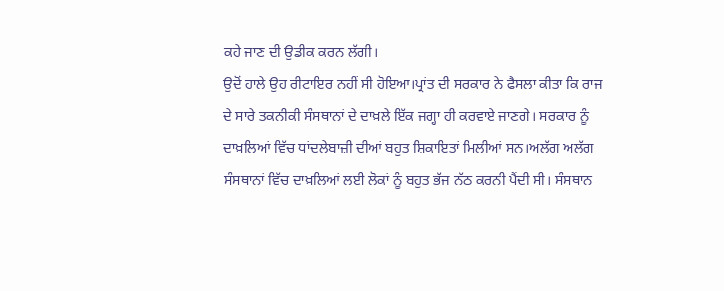ਕਹੇ ਜਾਣ ਦੀ ਉਡੀਕ ਕਰਨ ਲੱਗੀ।
ਉਦੋਂ ਹਾਲੇ ਉਹ ਰੀਟਾਇਰ ਨਹੀਂ ਸੀ ਹੋਇਆ।ਪ੍ਰਾਂਤ ਦੀ ਸਰਕਾਰ ਨੇ ਫੈਸਲਾ ਕੀਤਾ ਕਿ ਰਾਜ
ਦੇ ਸਾਰੇ ਤਕਨੀਕੀ ਸੰਸਥਾਨਾਂ ਦੇ ਦਾਖ਼ਲੇ ਇੱਕ ਜਗ੍ਹਾ ਹੀ ਕਰਵਾਏ ਜਾਣਗੇ। ਸਰਕਾਰ ਨੂੰ
ਦਾਖ਼ਲਿਆਂ ਵਿੱਚ ਧਾਂਦਲੇਬਾਜ਼ੀ ਦੀਆਂ ਬਹੁਤ ਸ਼ਿਕਾਇਤਾਂ ਮਿਲੀਆਂ ਸਨ।ਅਲੱਗ ਅਲੱਗ
ਸੰਸਥਾਨਾਂ ਵਿੱਚ ਦਾਖ਼ਲਿਆਂ ਲਈ ਲੋਕਾਂ ਨੂੰ ਬਹੁਤ ਭੱਜ ਨੱਠ ਕਰਨੀ ਪੈਂਦੀ ਸੀ। ਸੰਸਥਾਨ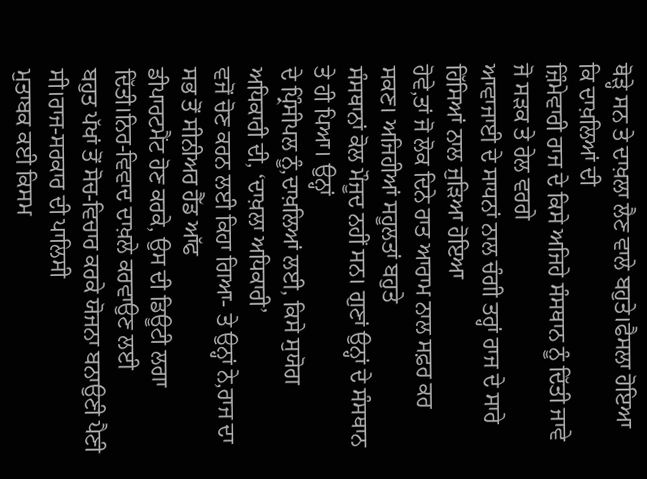ਥੋੜ੍ਹੇ ਸਨ ਤੇ ਦਾਖ਼ਲਾ ਲੈਣ ਵਾਲੇ ਬਹੁਤੇ।ਫੈਸਲਾ ਹੋਇਆ ਕਿ ਦਾਖ਼ਲਿਆਂ ਦੀ
ਜ਼ਿੰਮੇਵਾਰੀ ਰਾਜ ਦੇ ਕਿਸੇ ਅਜਿਹੇ ਸੰਸਥਾਨ ਨੂੰ ਦਿੱਤੀ ਜਾਵੇ ਜੋ ਸੜਕ ਤੇ ਰੇਲ ਵਰਗੇ
ਆਵਾਜਾਈ ਦੇ ਸਾਧਨਾਂ ਨਾਲ ਚੰਗੀ ਤਰ੍ਹਾਂ ਰਾਜ ਦੇ ਸਾਰੇ ਹਿੱਸਿਆਂ ਨਾਲ ਜੁੜਿਆ ਹੋਇਆ
ਹੋਵੇ,ਤਾਂ ਜੋ ਲੋਕ ਦਿਨੇ ਰਾਤ ਆਰਾਮ ਨਾਲ ਸਫ਼ਰ ਕਰ ਸਕਣ। ਅਜਿਹੀਆਂ ਸਹੂਲਤਾਂ ਬਹੁਤੇ
ਸੰਸਥਾਨਾਂ ਕੋਲ ਮੌਜੂਦ ਨਹੀਂ ਸਨ। ਗੁਣਾਂ ਉਨ੍ਹਾਂ ਦੇ ਸੰਸਥਾਨ ਤੇ ਹੀ ਪਿਆ। ਉਨ੍ਹਾਂ
ਦੇ ਪ੍ਰਿੰਸੀਪਲ ਨੂੰ,ਦਾਖ਼ਲਿਆਂ ਲਈ, ਕਿਸੇ ਸੁਯੋਗ ਅਧਿਕਾਰੀ ਦੀ, ‘ਦਾਖ਼ਲਾ ਅਧਿਕਾਰੀ’
ਵਜੋਂ ਚੋਣ ਕਰਨ ਲਈ ਕਿਹਾ ਗਿਆ- ਤੇ ਉਨ੍ਹਾਂ ਨੇ,ਰਾਜ ਦਾ ਸਭ ਤੋਂ ਸੀਨੀਅਰ ਹੈੱਡ ਆੱਫ
ਡੀਪਾਰਟਮੈਂਟ ਹੋਣ ਕਰਕੇ, ਉਸ ਦੀ ਡਿਊਟੀ ਲਗਾ ਦਿੱਤੀ।ਨਿਰ-ਵਿਵਾਦ ਦਾਖ਼ਲੇ ਕਰਵਾਉਣ ਲਈ
ਬਹੁਤ ਪੱਖਾਂ ਤੋਂ ਸੋਚ-ਵਿਚਾਰ ਕਰਕੇ ਯੋਜਨਾ ਬਨਾਉਣੀ ਪੈਣੀ ਸੀ।ਰਾਜ-ਸਰਕਾਰ ਦੀ ਪਾਲਿਸੀ
ਮੁਤਾਬਕ ਕਈ ਕਿਸਮ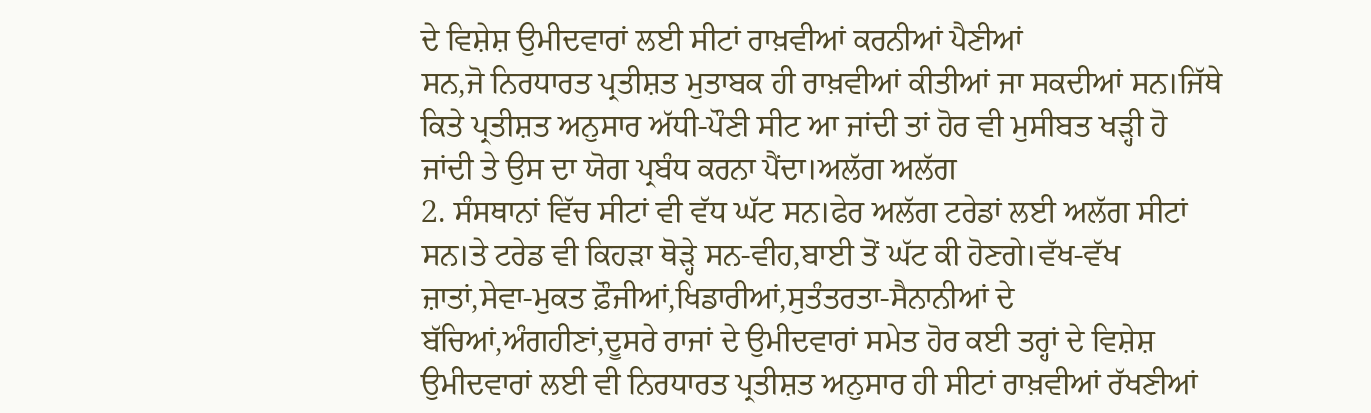ਦੇ ਵਿਸ਼ੇਸ਼ ਉਮੀਦਵਾਰਾਂ ਲਈ ਸੀਟਾਂ ਰਾਖ਼ਵੀਆਂ ਕਰਨੀਆਂ ਪੈਣੀਆਂ
ਸਨ,ਜੋ ਨਿਰਧਾਰਤ ਪ੍ਰਤੀਸ਼ਤ ਮੁਤਾਬਕ ਹੀ ਰਾਖ਼ਵੀਆਂ ਕੀਤੀਆਂ ਜਾ ਸਕਦੀਆਂ ਸਨ।ਜਿੱਥੇ
ਕਿਤੇ ਪ੍ਰਤੀਸ਼ਤ ਅਨੁਸਾਰ ਅੱਧੀ-ਪੌਣੀ ਸੀਟ ਆ ਜਾਂਦੀ ਤਾਂ ਹੋਰ ਵੀ ਮੁਸੀਬਤ ਖੜ੍ਹੀ ਹੋ
ਜਾਂਦੀ ਤੇ ਉਸ ਦਾ ਯੋਗ ਪ੍ਰਬੰਧ ਕਰਨਾ ਪੈਂਦਾ।ਅਲੱਗ ਅਲੱਗ
2. ਸੰਸਥਾਨਾਂ ਵਿੱਚ ਸੀਟਾਂ ਵੀ ਵੱਧ ਘੱਟ ਸਨ।ਫੇਰ ਅਲੱਗ ਟਰੇਡਾਂ ਲਈ ਅਲੱਗ ਸੀਟਾਂ
ਸਨ।ਤੇ ਟਰੇਡ ਵੀ ਕਿਹੜਾ ਥੋੜ੍ਹੇ ਸਨ-ਵੀਹ,ਬਾਈ ਤੋਂ ਘੱਟ ਕੀ ਹੋਣਗੇ।ਵੱਖ-ਵੱਖ
ਜ਼ਾਤਾਂ,ਸੇਵਾ-ਮੁਕਤ ਫ਼ੌਜੀਆਂ,ਖਿਡਾਰੀਆਂ,ਸੁਤੰਤਰਤਾ-ਸੈਨਾਨੀਆਂ ਦੇ
ਬੱਚਿਆਂ,ਅੰਗਹੀਣਾਂ,ਦੂਸਰੇ ਰਾਜਾਂ ਦੇ ਉਮੀਦਵਾਰਾਂ ਸਮੇਤ ਹੋਰ ਕਈ ਤਰ੍ਹਾਂ ਦੇ ਵਿਸ਼ੇਸ਼
ਉਮੀਦਵਾਰਾਂ ਲਈ ਵੀ ਨਿਰਧਾਰਤ ਪ੍ਰਤੀਸ਼ਤ ਅਨੁਸਾਰ ਹੀ ਸੀਟਾਂ ਰਾਖ਼ਵੀਆਂ ਰੱਖਣੀਆਂ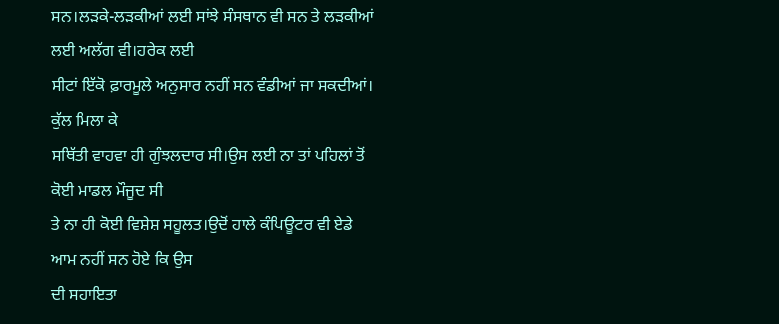ਸਨ।ਲੜਕੇ-ਲੜਕੀਆਂ ਲਈ ਸਾਂਝੇ ਸੰਸਥਾਨ ਵੀ ਸਨ ਤੇ ਲੜਕੀਆਂ ਲਈ ਅਲੱਗ ਵੀ।ਹਰੇਕ ਲਈ
ਸੀਟਾਂ ਇੱਕੋ ਫ਼ਾਰਮੂਲੇ ਅਨੁਸਾਰ ਨਹੀਂ ਸਨ ਵੰਡੀਆਂ ਜਾ ਸਕਦੀਆਂ। ਕੁੱਲ ਮਿਲਾ ਕੇ
ਸਥਿੱਤੀ ਵਾਹਵਾ ਹੀ ਗੁੰਝਲਦਾਰ ਸੀ।ਉਸ ਲਈ ਨਾ ਤਾਂ ਪਹਿਲਾਂ ਤੋਂ ਕੋਈ ਮਾਡਲ ਮੌਜੂਦ ਸੀ
ਤੇ ਨਾ ਹੀ ਕੋਈ ਵਿਸ਼ੇਸ਼ ਸਹੂਲਤ।ਉਦੋਂ ਹਾਲੇ ਕੰਪਿਊਟਰ ਵੀ ਏਡੇ ਆਮ ਨਹੀਂ ਸਨ ਹੋਏ ਕਿ ਉਸ
ਦੀ ਸਹਾਇਤਾ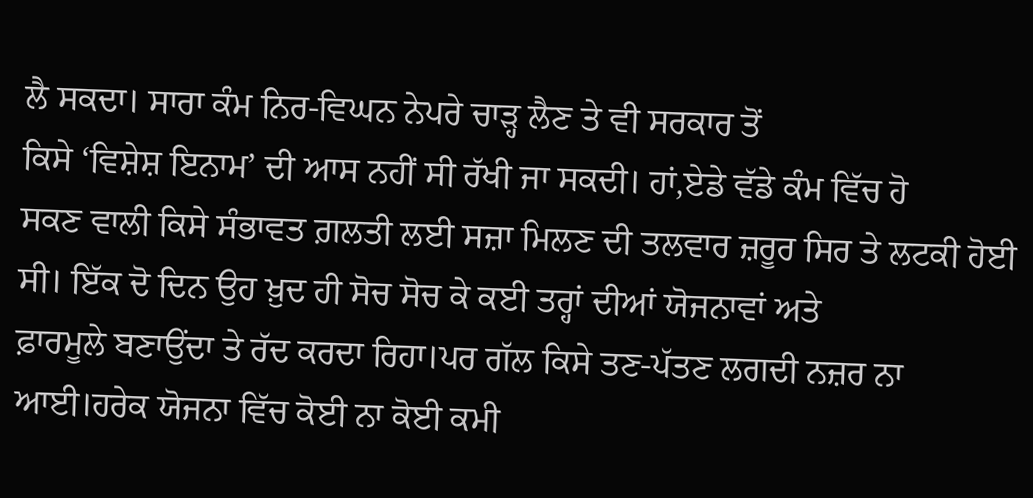ਲੈ ਸਕਦਾ। ਸਾਰਾ ਕੰਮ ਨਿਰ-ਵਿਘਨ ਨੇਪਰੇ ਚਾੜ੍ਹ ਲੈਣ ਤੇ ਵੀ ਸਰਕਾਰ ਤੋਂ
ਕਿਸੇ ‘ਵਿਸ਼ੇਸ਼ ਇਨਾਮ’ ਦੀ ਆਸ ਨਹੀਂ ਸੀ ਰੱਖੀ ਜਾ ਸਕਦੀ। ਹਾਂ,ਏਡੇ ਵੱਡੇ ਕੰਮ ਵਿੱਚ ਹੋ
ਸਕਣ ਵਾਲੀ ਕਿਸੇ ਸੰਭਾਵਤ ਗ਼ਲਤੀ ਲਈ ਸਜ਼ਾ ਮਿਲਣ ਦੀ ਤਲਵਾਰ ਜ਼ਰੂਰ ਸਿਰ ਤੇ ਲਟਕੀ ਹੋਈ
ਸੀ। ਇੱਕ ਦੋ ਦਿਨ ਉਹ ਖ਼ੁਦ ਹੀ ਸੋਚ ਸੋਚ ਕੇ ਕਈ ਤਰ੍ਹਾਂ ਦੀਆਂ ਯੋਜਨਾਵਾਂ ਅਤੇ
ਫ਼ਾਰਮੂਲੇ ਬਣਾਉਂਦਾ ਤੇ ਰੱਦ ਕਰਦਾ ਰਿਹਾ।ਪਰ ਗੱਲ ਕਿਸੇ ਤਣ-ਪੱਤਣ ਲਗਦੀ ਨਜ਼ਰ ਨਾ
ਆਈ।ਹਰੇਕ ਯੋਜਨਾ ਵਿੱਚ ਕੋਈ ਨਾ ਕੋਈ ਕਮੀ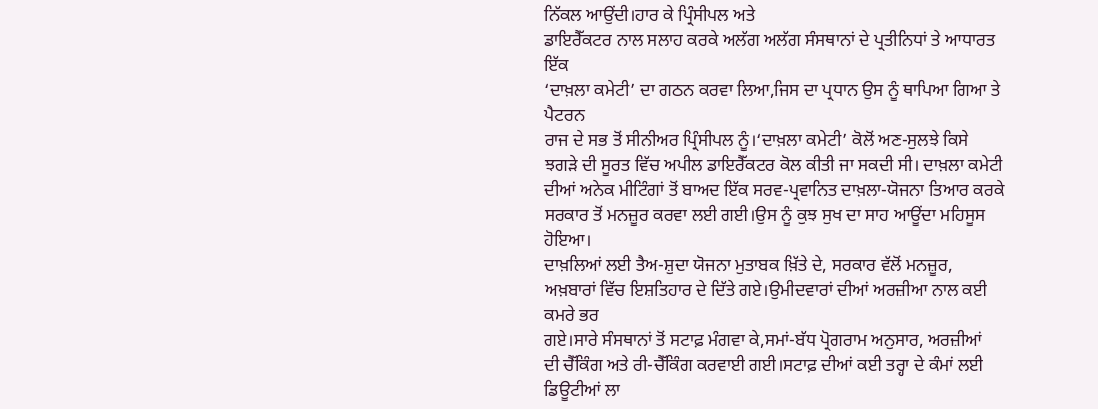ਨਿੱਕਲ ਆਉਂਦੀ।ਹਾਰ ਕੇ ਪ੍ਰਿੰਸੀਪਲ ਅਤੇ
ਡਾਇਰੈੱਕਟਰ ਨਾਲ ਸਲਾਹ ਕਰਕੇ ਅਲੱਗ ਅਲੱਗ ਸੰਸਥਾਨਾਂ ਦੇ ਪ੍ਰਤੀਨਿਧਾਂ ਤੇ ਆਧਾਰਤ ਇੱਕ
‘ਦਾਖ਼ਲਾ ਕਮੇਟੀ’ ਦਾ ਗਠਨ ਕਰਵਾ ਲਿਆ,ਜਿਸ ਦਾ ਪ੍ਰਧਾਨ ਉਸ ਨੂੰ ਥਾਪਿਆ ਗਿਆ ਤੇ ਪੈਟਰਨ
ਰਾਜ ਦੇ ਸਭ ਤੋਂ ਸੀਨੀਅਰ ਪ੍ਰਿੰਸੀਪਲ ਨੂੰ।‘ਦਾਖ਼ਲਾ ਕਮੇਟੀ’ ਕੋਲੋਂ ਅਣ-ਸੁਲਝੇ ਕਿਸੇ
ਝਗੜੇ ਦੀ ਸੂਰਤ ਵਿੱਚ ਅਪੀਲ ਡਾਇਰੈੱਕਟਰ ਕੋਲ ਕੀਤੀ ਜਾ ਸਕਦੀ ਸੀ। ਦਾਖ਼ਲਾ ਕਮੇਟੀ
ਦੀਆਂ ਅਨੇਕ ਮੀਟਿੰਗਾਂ ਤੋਂ ਬਾਅਦ ਇੱਕ ਸਰਵ-ਪ੍ਰਵਾਨਿਤ ਦਾਖ਼ਲਾ-ਯੋਜਨਾ ਤਿਆਰ ਕਰਕੇ
ਸਰਕਾਰ ਤੋਂ ਮਨਜ਼ੂਰ ਕਰਵਾ ਲਈ ਗਈ।ਉਸ ਨੂੰ ਕੁਝ ਸੁਖ ਦਾ ਸਾਹ ਆਊਂਦਾ ਮਹਿਸੂਸ ਹੋਇਆ।
ਦਾਖ਼ਲਿਆਂ ਲਈ ਤੈਅ-ਸ਼ੁਦਾ ਯੋਜਨਾ ਮੁਤਾਬਕ ਖ਼ਿੱਤੇ ਦੇ, ਸਰਕਾਰ ਵੱਲੋਂ ਮਨਜ਼ੂਰ,
ਅਖ਼ਬਾਰਾਂ ਵਿੱਚ ਇਸ਼ਤਿਹਾਰ ਦੇ ਦਿੱਤੇ ਗਏ।ਉਮੀਦਵਾਰਾਂ ਦੀਆਂ ਅਰਜ਼ੀਆ ਨਾਲ ਕਈ ਕਮਰੇ ਭਰ
ਗਏ।ਸਾਰੇ ਸੰਸਥਾਨਾਂ ਤੋਂ ਸਟਾਫ਼ ਮੰਗਵਾ ਕੇ,ਸਮਾਂ-ਬੱਧ ਪ੍ਰੋਗਰਾਮ ਅਨੁਸਾਰ, ਅਰਜ਼ੀਆਂ
ਦੀ ਚੈੱਕਿੰਗ ਅਤੇ ਰੀ-ਚੈੱਕਿੰਗ ਕਰਵਾਈ ਗਈ।ਸਟਾਫ਼ ਦੀਆਂ ਕਈ ਤਰ੍ਹਾ ਦੇ ਕੰਮਾਂ ਲਈ
ਡਿਊਟੀਆਂ ਲਾ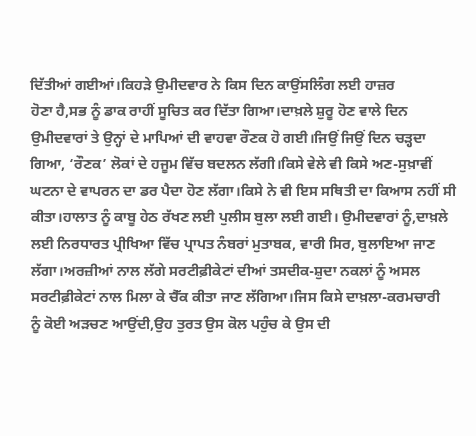ਦਿੱਤੀਆਂ ਗਈਆਂ।ਕਿਹੜੇ ਉਮੀਦਵਾਰ ਨੇ ਕਿਸ ਦਿਨ ਕਾਉਂਸਲਿੰਗ ਲਈ ਹਾਜ਼ਰ
ਹੋਣਾ ਹੈ,ਸਭ ਨੂੰ ਡਾਕ ਰਾਹੀਂ ਸੂਚਿਤ ਕਰ ਦਿੱਤਾ ਗਿਆ।ਦਾਖ਼ਲੇ ਸ਼ੁਰੂ ਹੋਣ ਵਾਲੇ ਦਿਨ
ਉਮੀਦਵਾਰਾਂ ਤੇ ਉਨ੍ਹਾਂ ਦੇ ਮਾਪਿਆਂ ਦੀ ਵਾਹਵਾ ਰੌਣਕ ਹੋ ਗਈ।ਜਿਉਂ ਜਿਉਂ ਦਿਨ ਚੜ੍ਹਦਾ
ਗਿਆ, ‘ਰੌਣਕ’ ਲੋਕਾਂ ਦੇ ਹਜੂਮ ਵਿੱਚ ਬਦਲਨ ਲੱਗੀ।ਕਿਸੇ ਵੇਲੇ ਵੀ ਕਿਸੇ ਅਣ-ਸੁਖ਼ਾਵੀਂ
ਘਟਨਾ ਦੇ ਵਾਪਰਨ ਦਾ ਡਰ ਪੈਦਾ ਹੋਣ ਲੱਗਾ।ਕਿਸੇ ਨੇ ਵੀ ਇਸ ਸਥਿਤੀ ਦਾ ਕਿਆਸ ਨਹੀਂ ਸੀ
ਕੀਤਾ।ਹਾਲਾਤ ਨੂੰ ਕਾਬੂ ਹੇਠ ਰੱਖਣ ਲਈ ਪੁਲੀਸ ਬੁਲਾ ਲਈ ਗਈ। ਉਮੀਦਵਾਰਾਂ ਨੂੰ,ਦਾਖ਼ਲੇ
ਲਈ ਨਿਰਧਾਰਤ ਪ੍ਰੀਖਿਆ ਵਿੱਚ ਪ੍ਰਾਪਤ ਨੰਬਰਾਂ ਮੁਤਾਬਕ, ਵਾਰੀ ਸਿਰ, ਬੁਲਾਇਆ ਜਾਣ
ਲੱਗਾ।ਅਰਜ਼ੀਆਂ ਨਾਲ ਲੱਗੇ ਸਰਟੀਫ਼ੀਕੇਟਾਂ ਦੀਆਂ ਤਸਦੀਕ-ਸ਼ੁਦਾ ਨਕਲਾਂ ਨੂੰ ਅਸਲ
ਸਰਟੀਫ਼ੀਕੇਟਾਂ ਨਾਲ ਮਿਲਾ ਕੇ ਚੈੱਕ ਕੀਤਾ ਜਾਣ ਲੱਗਿਆ।ਜਿਸ ਕਿਸੇ ਦਾਖ਼ਲਾ-ਕਰਮਚਾਰੀ
ਨੂੰ ਕੋਈ ਅੜਚਣ ਆਉਂਦੀ,ਉਹ ਤੁਰਤ ਉਸ ਕੋਲ ਪਹੁੰਚ ਕੇ ਉਸ ਦੀ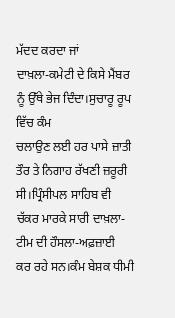ਮੱਦਦ ਕਰਦਾ ਜਾਂ
ਦਾਖ਼ਲਾ-ਕਮੇਟੀ ਦੇ ਕਿਸੇ ਮੈਂਬਰ ਨੂੰ ਉੱਥੇ ਭੇਜ ਦਿੰਦਾ।ਸੁਚਾਰੂ ਰੂਪ ਵਿੱਚ ਕੰਮ
ਚਲਾਉਣ ਲਈ ਹਰ ਪਾਸੇ ਜ਼ਾਤੀ ਤੌਰ ਤੇ ਨਿਗਾਹ ਰੱਖਣੀ ਜ਼ਰੂਰੀ ਸੀ।ਪ੍ਰਿੰਸੀਪਲ ਸਾਹਿਬ ਵੀ
ਚੱਕਰ ਮਾਰਕੇ ਸਾਰੀ ਦਾਖ਼ਲਾ-ਟੀਮ ਦੀ ਹੌਸਲਾ-ਅਫ਼ਜ਼ਾਈ
ਕਰ ਰਹੇ ਸਨ।ਕੰਮ ਬੇਸ਼ਕ ਧੀਮੀ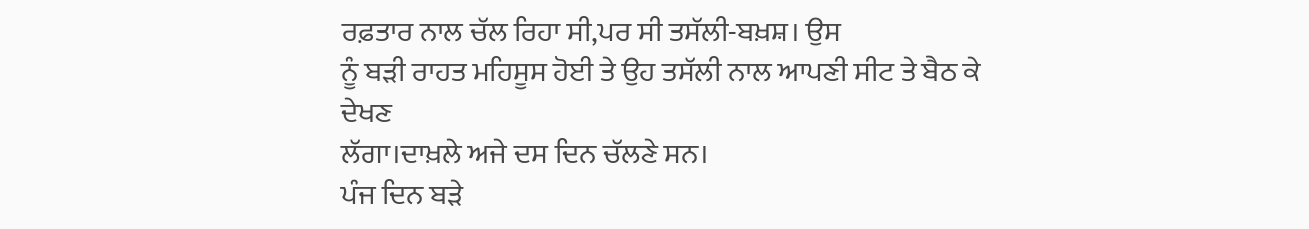ਰਫ਼ਤਾਰ ਨਾਲ ਚੱਲ ਰਿਹਾ ਸੀ,ਪਰ ਸੀ ਤਸੱਲੀ-ਬਖ਼ਸ਼। ਉਸ
ਨੂੰ ਬੜੀ ਰਾਹਤ ਮਹਿਸੂਸ ਹੋਈ ਤੇ ਉਹ ਤਸੱਲੀ ਨਾਲ ਆਪਣੀ ਸੀਟ ਤੇ ਬੈਠ ਕੇ ਦੇਖਣ
ਲੱਗਾ।ਦਾਖ਼ਲੇ ਅਜੇ ਦਸ ਦਿਨ ਚੱਲਣੇ ਸਨ।
ਪੰਜ ਦਿਨ ਬੜੇ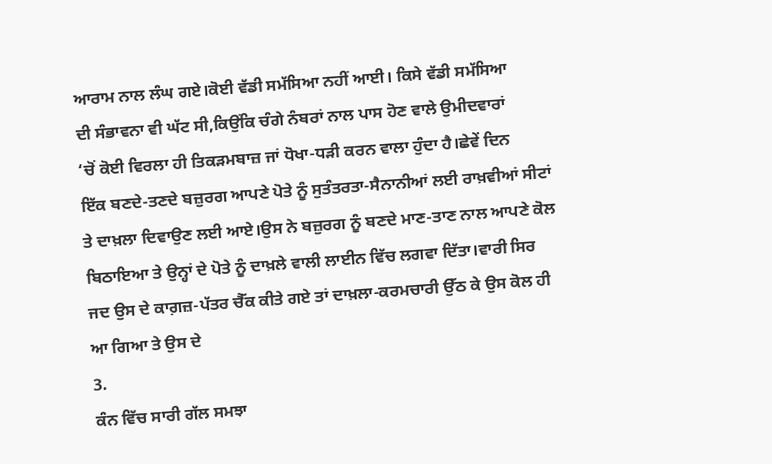ਆਰਾਮ ਨਾਲ ਲੰਘ ਗਏ।ਕੋਈ ਵੱਡੀ ਸਮੱਸਿਆ ਨਹੀਂ ਆਈ। ਕਿਸੇ ਵੱਡੀ ਸਮੱਸਿਆ
ਦੀ ਸੰਭਾਵਨਾ ਵੀ ਘੱਟ ਸੀ,ਕਿਉਂਕਿ ਚੰਗੇ ਨੰਬਰਾਂ ਨਾਲ ਪਾਸ ਹੋਣ ਵਾਲੇ ਉਮੀਦਵਾਰਾਂ
‘ਚੋਂ ਕੋਈ ਵਿਰਲਾ ਹੀ ਤਿਕੜਮਬਾਜ਼ ਜਾਂ ਧੋਖਾ-ਧੜੀ ਕਰਨ ਵਾਲਾ ਹੁੰਦਾ ਹੈ।ਛੇਵੇਂ ਦਿਨ
ਇੱਕ ਬਣਦੇ-ਤਣਦੇ ਬਜ਼ੁਰਗ ਆਪਣੇ ਪੋਤੇ ਨੂੰ ਸੁਤੰਤਰਤਾ-ਸੈਨਾਨੀਆਂ ਲਈ ਰਾਖ਼ਵੀਆਂ ਸੀਟਾਂ
ਤੇ ਦਾਖ਼ਲਾ ਦਿਵਾਉਣ ਲਈ ਆਏ।ਉਸ ਨੇ ਬਜ਼ੁਰਗ ਨੂੰ ਬਣਦੇ ਮਾਣ-ਤਾਣ ਨਾਲ ਆਪਣੇ ਕੋਲ
ਬਿਠਾਇਆ ਤੇ ਉਨ੍ਹਾਂ ਦੇ ਪੋਤੇ ਨੂੰ ਦਾਖ਼ਲੇ ਵਾਲੀ ਲਾਈਨ ਵਿੱਚ ਲਗਵਾ ਦਿੱਤਾ।ਵਾਰੀ ਸਿਰ
ਜਦ ਉਸ ਦੇ ਕਾਗ਼ਜ਼-ਪੱਤਰ ਚੈੱਕ ਕੀਤੇ ਗਏ ਤਾਂ ਦਾਖ਼ਲਾ-ਕਰਮਚਾਰੀ ਉੱਠ ਕੇ ਉਸ ਕੋਲ ਹੀ
ਆ ਗਿਆ ਤੇ ਉਸ ਦੇ
3.
ਕੰਨ ਵਿੱਚ ਸਾਰੀ ਗੱਲ ਸਮਝਾ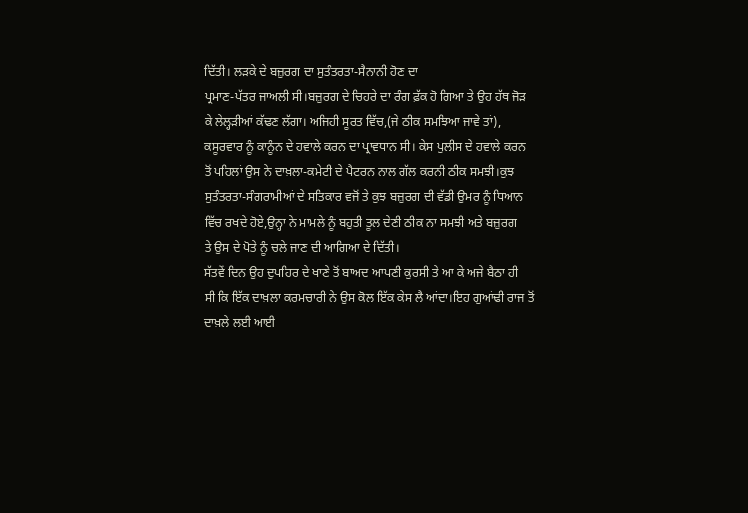ਦਿੱਤੀ। ਲੜਕੇ ਦੇ ਬਜ਼ੁਰਗ ਦਾ ਸੁਤੰਤਰਤਾ-ਸੈਨਾਨੀ ਹੋਣ ਦਾ
ਪ੍ਰਮਾਣ-ਪੱਤਰ ਜਾਅਲੀ ਸੀ।ਬਜ਼ੁਰਗ ਦੇ ਚਿਹਰੇ ਦਾ ਰੰਗ ਫ਼ੱਕ ਹੋ ਗਿਆ ਤੇ ਉਹ ਹੱਥ ਜੋੜ
ਕੇ ਲੇਲ੍ਹੜੀਆਂ ਕੱਢਣ ਲੱਗਾ। ਅਜਿਹੀ ਸੂਰਤ ਵਿੱਚ,(ਜੇ ਠੀਕ ਸਮਝਿਆ ਜਾਵੇ ਤਾਂ),
ਕਸੂਰਵਾਰ ਨੂੰ ਕਾਨੂੰਨ ਦੇ ਹਵਾਲੇ ਕਰਨ ਦਾ ਪ੍ਰਾਵਧਾਨ ਸੀ। ਕੇਸ ਪੁਲੀਸ ਦੇ ਹਵਾਲੇ ਕਰਨ
ਤੋਂ ਪਹਿਲਾਂ ਉਸ ਨੇ ਦਾਖ਼ਲਾ-ਕਮੇਟੀ ਦੇ ਪੈਟਰਨ ਨਾਲ ਗੱਲ ਕਰਨੀ ਠੀਕ ਸਮਝੀ।ਕੁਝ
ਸੁਤੰਤਰਤਾ-ਸੰਗਰਾਮੀਆਂ ਦੇ ਸਤਿਕਾਰ ਵਜੋਂ ਤੇ ਕੁਝ ਬਜ਼ੁਰਗ ਦੀ ਵੱਡੀ ਉਮਰ ਨੂੰ ਧਿਆਨ
ਵਿੱਚ ਰਖਦੇ ਹੋਏ,ਉਨ੍ਹਾ ਨੇ ਮਾਮਲੇ ਨੂੰ ਬਹੁਤੀ ਤੂਲ ਦੇਣੀ ਠੀਕ ਨਾ ਸਮਝੀ ਅਤੇ ਬਜ਼ੁਰਗ
ਤੇ ਉਸ ਦੇ ਪੋਤੇ ਨੂੰ ਚਲੇ ਜਾਣ ਦੀ ਆਗਿਆ ਦੇ ਦਿੱਤੀ।
ਸੱਤਵੇਂ ਦਿਨ ਉਹ ਦੁਪਹਿਰ ਦੇ ਖਾਣੇ ਤੋਂ ਬਾਅਦ ਆਪਣੀ ਕੁਰਸੀ ਤੇ ਆ ਕੇ ਅਜੇ ਬੈਠਾ ਹੀ
ਸੀ ਕਿ ਇੱਕ ਦਾਖ਼ਲਾ ਕਰਮਚਾਰੀ ਨੇ ਉਸ ਕੋਲ ਇੱਕ ਕੇਸ ਲੈ ਆਂਦਾ।ਇਹ ਗੁਆਂਢੀ ਰਾਜ ਤੋਂ
ਦਾਖ਼ਲੇ ਲਈ ਆਈ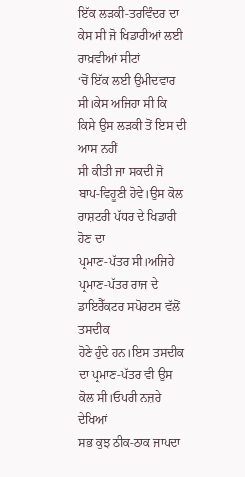ਇੱਕ ਲੜਕੀ-ਤਰਵਿੰਦਰ ਦਾ ਕੇਸ ਸੀ ਜੋ ਖਿਡਾਰੀਆਂ ਲਈ ਰਾਖ਼ਵੀਆਂ ਸੀਟਾਂ
‘ਚੋਂ ਇੱਕ ਲਈ ਉਮੀਦਵਾਰ ਸੀ।ਕੇਸ ਅਜਿਹਾ ਸੀ ਕਿ ਕਿਸੇ ਉਸ ਲੜਕੀ ਤੋਂ ਇਸ ਦੀ ਆਸ ਨਹੀਂ
ਸੀ ਕੀਤੀ ਜਾ ਸਕਦੀ ਜੋ ਬਾਪ-ਵਿਹੂਣੀ ਹੋਵੇ।ਉਸ ਕੋਲ ਰਾਸ਼ਟਰੀ ਪੱਧਰ ਦੇ ਖਿਡਾਰੀ ਹੋਣ ਦਾ
ਪ੍ਰਮਾਣ-ਪੱਤਰ ਸੀ।ਅਜਿਹੇ ਪ੍ਰਮਾਣ-ਪੱਤਰ ਰਾਜ ਦੇ ਡਾਇਰੈੱਕਟਰ ਸਪੋਰਟਸ ਵੱਲੋਂ ਤਸਦੀਕ
ਹੋਣੇ ਹੁੰਦੇ ਹਨ।ਇਸ ਤਸਦੀਕ ਦਾ ਪ੍ਰਮਾਣ-ਪੱਤਰ ਵੀ ਉਸ ਕੋਲ ਸੀ।ਓਪਰੀ ਨਜ਼ਰੇ ਦੇਖਿਆਂ
ਸਭ ਕੁਝ ਠੀਕ-ਠਾਕ ਜਾਪਦਾ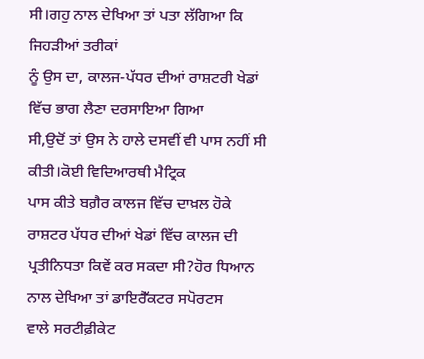ਸੀ।ਗਹੁ ਨਾਲ ਦੇਖਿਆ ਤਾਂ ਪਤਾ ਲੱਗਿਆ ਕਿ ਜਿਹੜੀਆਂ ਤਰੀਕਾਂ
ਨੂੰ ਉਸ ਦਾ, ਕਾਲਜ-ਪੱਧਰ ਦੀਆਂ ਰਾਸ਼ਟਰੀ ਖੇਡਾਂ ਵਿੱਚ ਭਾਗ ਲੈਣਾ ਦਰਸਾਇਆ ਗਿਆ
ਸੀ,ਉਦੋਂ ਤਾਂ ਉਸ ਨੇ ਹਾਲੇ ਦਸਵੀਂ ਵੀ ਪਾਸ ਨਹੀਂ ਸੀ ਕੀਤੀ।ਕੋਈ ਵਿਦਿਆਰਥੀ ਮੈਟ੍ਰਿਕ
ਪਾਸ ਕੀਤੇ ਬਗ਼ੈਰ ਕਾਲਜ ਵਿੱਚ ਦਾਖ਼ਲ ਹੋਕੇ ਰਾਸ਼ਟਰ ਪੱਧਰ ਦੀਆਂ ਖੇਡਾਂ ਵਿੱਚ ਕਾਲਜ ਦੀ
ਪ੍ਰਤੀਨਿਧਤਾ ਕਿਵੇਂ ਕਰ ਸਕਦਾ ਸੀ?ਹੋਰ ਧਿਆਨ ਨਾਲ ਦੇਖਿਆ ਤਾਂ ਡਾਇਰੈੱਕਟਰ ਸਪੋਰਟਸ
ਵਾਲੇ ਸਰਟੀਫ਼ੀਕੇਟ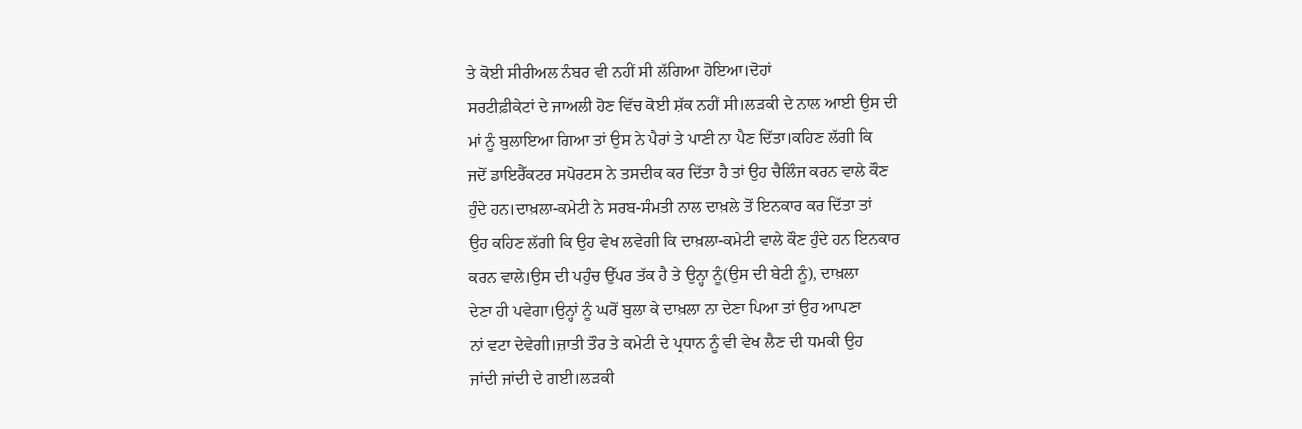ਤੇ ਕੋਈ ਸੀਰੀਅਲ ਨੰਬਰ ਵੀ ਨਹੀਂ ਸੀ ਲੱਗਿਆ ਹੋਇਆ।ਦੋਹਾਂ
ਸਰਟੀਫ਼ੀਕੇਟਾਂ ਦੇ ਜਾਅਲੀ ਹੋਣ ਵਿੱਚ ਕੋਈ ਸ਼ੱਕ ਨਹੀਂ ਸੀ।ਲੜਕੀ ਦੇ ਨਾਲ ਆਈ ਉਸ ਦੀ
ਮਾਂ ਨੂੰ ਬੁਲਾਇਆ ਗਿਆ ਤਾਂ ਉਸ ਨੇ ਪੈਰਾਂ ਤੇ ਪਾਣੀ ਨਾ ਪੈਣ ਦਿੱਤਾ।ਕਹਿਣ ਲੱਗੀ ਕਿ
ਜਦੋਂ ਡਾਇਰੈੱਕਟਰ ਸਪੋਰਟਸ ਨੇ ਤਸਦੀਕ ਕਰ ਦਿੱਤਾ ਹੈ ਤਾਂ ਉਹ ਚੈਲਿੰਜ ਕਰਨ ਵਾਲੇ ਕੌਣ
ਹੁੰਦੇ ਹਨ।ਦਾਖ਼ਲਾ-ਕਮੇਟੀ ਨੇ ਸਰਬ-ਸੰਮਤੀ ਨਾਲ ਦਾਖ਼ਲੇ ਤੋਂ ਇਨਕਾਰ ਕਰ ਦਿੱਤਾ ਤਾਂ
ਉਹ ਕਹਿਣ ਲੱਗੀ ਕਿ ਉਹ ਵੇਖ ਲਵੇਗੀ ਕਿ ਦਾਖ਼ਲਾ-ਕਮੇਟੀ ਵਾਲੇ ਕੌਣ ਹੁੰਦੇ ਹਨ ਇਨਕਾਰ
ਕਰਨ ਵਾਲੇ।ਉਸ ਦੀ ਪਹੁੰਚ ਉੱਪਰ ਤੱਕ ਹੈ ਤੇ ਉਨ੍ਹਾ ਨੂੰ(ਉਸ ਦੀ ਬੇਟੀ ਨੂੰ), ਦਾਖ਼ਲਾ
ਦੇਣਾ ਹੀ ਪਵੇਗਾ।ਉਨ੍ਹਾਂ ਨੂੰ ਘਰੋਂ ਬੁਲਾ ਕੇ ਦਾਖ਼ਲਾ ਨਾ ਦੇਣਾ ਪਿਆ ਤਾਂ ਉਹ ਆਪਣਾ
ਨਾਂ ਵਟਾ ਦੇਵੇਗੀ।ਜ਼ਾਤੀ ਤੌਰ ਤੇ ਕਮੇਟੀ ਦੇ ਪ੍ਰਧਾਨ ਨੂੰ ਵੀ ਵੇਖ ਲੈਣ ਦੀ ਧਮਕੀ ਉਹ
ਜਾਂਦੀ ਜਾਂਦੀ ਦੇ ਗਈ।ਲੜਕੀ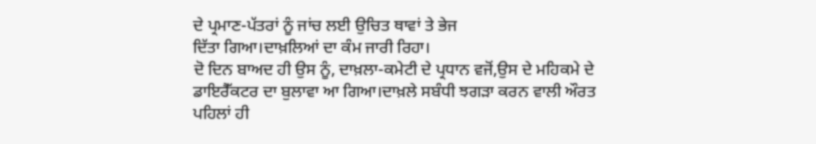ਦੇ ਪ੍ਰਮਾਣ-ਪੱਤਰਾਂ ਨੂੰ ਜਾਂਚ ਲਈ ਉਚਿਤ ਥਾਵਾਂ ਤੇ ਭੇਜ
ਦਿੱਤਾ ਗਿਆ।ਦਾਖ਼ਲਿਆਂ ਦਾ ਕੰਮ ਜਾਰੀ ਰਿਹਾ।
ਦੋ ਦਿਨ ਬਾਅਦ ਹੀ ਉਸ ਨੂੰ, ਦਾਖ਼ਲਾ-ਕਮੇਟੀ ਦੇ ਪ੍ਰਧਾਨ ਵਜੋਂ,ਉਸ ਦੇ ਮਹਿਕਮੇ ਦੇ
ਡਾਇਰੈੱਕਟਰ ਦਾ ਬੁਲਾਵਾ ਆ ਗਿਆ।ਦਾਖ਼ਲੇ ਸਬੰਧੀ ਝਗੜਾ ਕਰਨ ਵਾਲੀ ਔਰਤ ਪਹਿਲਾਂ ਹੀ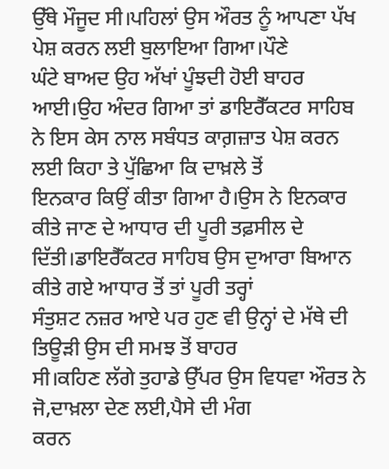ਉੱਥੇ ਮੌਜੂਦ ਸੀ।ਪਹਿਲਾਂ ਉਸ ਔਰਤ ਨੂੰ ਆਪਣਾ ਪੱਖ ਪੇਸ਼ ਕਰਨ ਲਈ ਬੁਲਾਇਆ ਗਿਆ।ਪੌਣੇ
ਘੰਟੇ ਬਾਅਦ ਉਹ ਅੱਖਾਂ ਪੂੰਝਦੀ ਹੋਈ ਬਾਹਰ ਆਈ।ਉਹ ਅੰਦਰ ਗਿਆ ਤਾਂ ਡਾਇਰੈੱਕਟਰ ਸਾਹਿਬ
ਨੇ ਇਸ ਕੇਸ ਨਾਲ ਸਬੰਧਤ ਕਾਗ਼ਜ਼ਾਤ ਪੇਸ਼ ਕਰਨ ਲਈ ਕਿਹਾ ਤੇ ਪੁੱਛਿਆ ਕਿ ਦਾਖ਼ਲੇ ਤੋਂ
ਇਨਕਾਰ ਕਿਉਂ ਕੀਤਾ ਗਿਆ ਹੈ।ਉਸ ਨੇ ਇਨਕਾਰ ਕੀਤੇ ਜਾਣ ਦੇ ਆਧਾਰ ਦੀ ਪੂਰੀ ਤਫ਼ਸੀਲ ਦੇ
ਦਿੱਤੀ।ਡਾਇਰੈੱਕਟਰ ਸਾਹਿਬ ਉਸ ਦੁਆਰਾ ਬਿਆਨ ਕੀਤੇ ਗਏ ਆਧਾਰ ਤੋਂ ਤਾਂ ਪੂਰੀ ਤਰ੍ਹਾਂ
ਸੰਤੁਸ਼ਟ ਨਜ਼ਰ ਆਏ ਪਰ ਹੁਣ ਵੀ ਉਨ੍ਹਾਂ ਦੇ ਮੱਥੇ ਦੀ ਤਿਊੜੀ ਉਸ ਦੀ ਸਮਝ ਤੋਂ ਬਾਹਰ
ਸੀ।ਕਹਿਣ ਲੱਗੇ ਤੁਹਾਡੇ ਉੱਪਰ ਉਸ ਵਿਧਵਾ ਔਰਤ ਨੇ ਜੋ,ਦਾਖ਼ਲਾ ਦੇਣ ਲਈ,ਪੈਸੇ ਦੀ ਮੰਗ
ਕਰਨ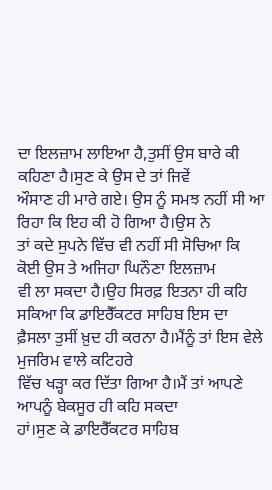ਦਾ ਇਲਜ਼ਾਮ ਲਾਇਆ ਹੈ,ਤੁਸੀਂ ਉਸ ਬਾਰੇ ਕੀ ਕਹਿਣਾ ਹੈ।ਸੁਣ ਕੇ ਉਸ ਦੇ ਤਾਂ ਜਿਵੇਂ
ਔਸਾਣ ਹੀ ਮਾਰੇ ਗਏ। ਉਸ ਨੂੰ ਸਮਝ ਨਹੀਂ ਸੀ ਆ ਰਿਹਾ ਕਿ ਇਹ ਕੀ ਹੋ ਗਿਆ ਹੈ।ਉਸ ਨੇ
ਤਾਂ ਕਦੇ ਸੁਪਨੇ ਵਿੱਚ ਵੀ ਨਹੀਂ ਸੀ ਸੋਚਿਆ ਕਿ ਕੋਈ ਉਸ ਤੇ ਅਜਿਹਾ ਘਿਨੌਣਾ ਇਲਜ਼ਾਮ
ਵੀ ਲਾ ਸਕਦਾ ਹੈ।ਉਹ ਸਿਰਫ਼ ਇਤਨਾ ਹੀ ਕਹਿ ਸਕਿਆ ਕਿ ਡਾਇਰੈੱਕਟਰ ਸਾਹਿਬ ਇਸ ਦਾ
ਫ਼ੈਸਲਾ ਤੁਸੀਂ ਖ਼ੁਦ ਹੀ ਕਰਨਾ ਹੈ।ਮੈਂਨੂੰ ਤਾਂ ਇਸ ਵੇਲੇ ਮੁਜਰਿਮ ਵਾਲੇ ਕਟਿਹਰੇ
ਵਿੱਚ ਖੜ੍ਹਾ ਕਰ ਦਿੱਤਾ ਗਿਆ ਹੈ।ਮੈਂ ਤਾਂ ਆਪਣੇ ਆਪਨੂੰ ਬੇਕਸੂਰ ਹੀ ਕਹਿ ਸਕਦਾ
ਹਾਂ।ਸੁਣ ਕੇ ਡਾਇਰੈੱਕਟਰ ਸਾਹਿਬ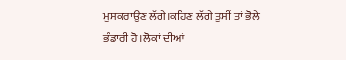ਮੁਸਕਰਾਉਣ ਲੱਗੇ।ਕਹਿਣ ਲੱਗੇ ਤੁਸੀਂ ਤਾਂ ਭੋਲੇ
ਭੰਡਾਰੀ ਹੋ।ਲੋਕਾਂ ਦੀਆਂ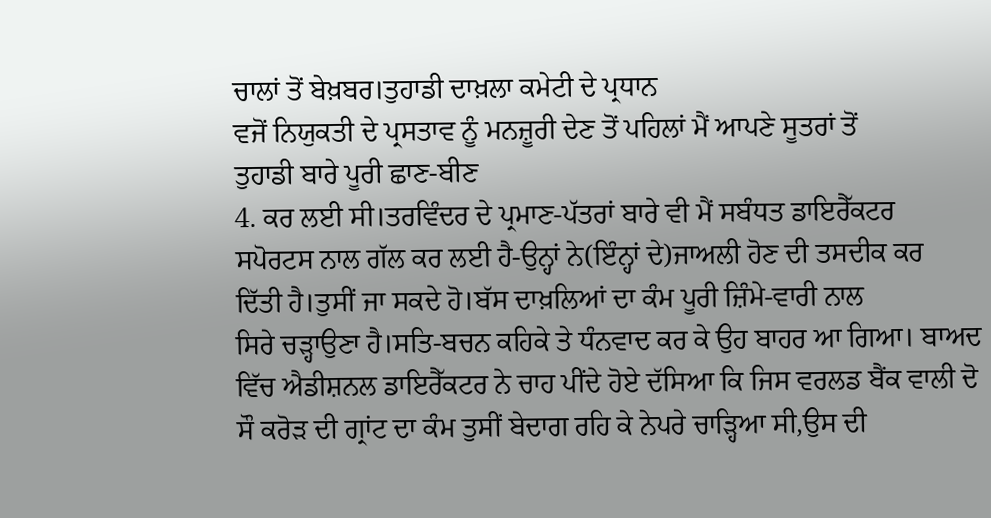ਚਾਲਾਂ ਤੋਂ ਬੇਖ਼ਬਰ।ਤੁਹਾਡੀ ਦਾਖ਼ਲਾ ਕਮੇਟੀ ਦੇ ਪ੍ਰਧਾਨ
ਵਜੋਂ ਨਿਯੁਕਤੀ ਦੇ ਪ੍ਰਸਤਾਵ ਨੂੰ ਮਨਜ਼ੂਰੀ ਦੇਣ ਤੋਂ ਪਹਿਲਾਂ ਮੈਂ ਆਪਣੇ ਸੂਤਰਾਂ ਤੋਂ
ਤੁਹਾਡੀ ਬਾਰੇ ਪੂਰੀ ਛਾਣ-ਬੀਣ
4. ਕਰ ਲਈ ਸੀ।ਤਰਵਿੰਦਰ ਦੇ ਪ੍ਰਮਾਣ-ਪੱਤਰਾਂ ਬਾਰੇ ਵੀ ਮੈਂ ਸਬੰਧਤ ਡਾਇਰੈੱਕਟਰ
ਸਪੋਰਟਸ ਨਾਲ ਗੱਲ ਕਰ ਲਈ ਹੈ-ਉਨ੍ਹਾਂ ਨੇ(ਇੰਨ੍ਹਾਂ ਦੇ)ਜਾਅਲੀ ਹੋਣ ਦੀ ਤਸਦੀਕ ਕਰ
ਦਿੱਤੀ ਹੈ।ਤੁਸੀਂ ਜਾ ਸਕਦੇ ਹੋ।ਬੱਸ ਦਾਖ਼ਲਿਆਂ ਦਾ ਕੰਮ ਪੂਰੀ ਜ਼ਿੰਮੇ-ਵਾਰੀ ਨਾਲ
ਸਿਰੇ ਚੜ੍ਹਾਉਣਾ ਹੈ।ਸਤਿ-ਬਚਨ ਕਹਿਕੇ ਤੇ ਧੰਨਵਾਦ ਕਰ ਕੇ ਉਹ ਬਾਹਰ ਆ ਗਿਆ। ਬਾਅਦ
ਵਿੱਚ ਐਡੀਸ਼ਨਲ ਡਾਇਰੈੱਕਟਰ ਨੇ ਚਾਹ ਪੀਂਦੇ ਹੋਏ ਦੱਸਿਆ ਕਿ ਜਿਸ ਵਰਲਡ ਬੈਂਕ ਵਾਲੀ ਦੋ
ਸੌ ਕਰੋੜ ਦੀ ਗ੍ਰਾਂਟ ਦਾ ਕੰਮ ਤੁਸੀਂ ਬੇਦਾਗ ਰਹਿ ਕੇ ਨੇਪਰੇ ਚਾੜ੍ਹਿਆ ਸੀ,ਉਸ ਦੀ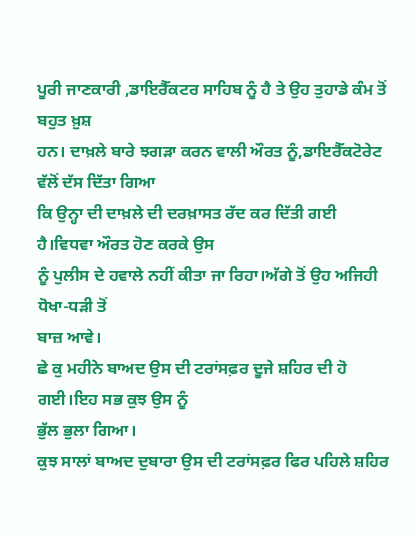ਪੂਰੀ ਜਾਣਕਾਰੀ ,ਡਾਇਰੈੱਕਟਰ ਸਾਹਿਬ ਨੂੰ ਹੈ ਤੇ ਉਹ ਤੁਹਾਡੇ ਕੰਮ ਤੋਂ ਬਹੁਤ ਖ਼ੁਸ਼
ਹਨ। ਦਾਖ਼ਲੇ ਬਾਰੇ ਝਗੜਾ ਕਰਨ ਵਾਲੀ ਔਰਤ ਨੂੰ,ਡਾਇਰੈੱਕਟੋਰੇਟ ਵੱਲੋਂ ਦੱਸ ਦਿੱਤਾ ਗਿਆ
ਕਿ ਉਨ੍ਹਾ ਦੀ ਦਾਖ਼ਲੇ ਦੀ ਦਰਖ਼ਾਸਤ ਰੱਦ ਕਰ ਦਿੱਤੀ ਗਈ ਹੈ।ਵਿਧਵਾ ਔਰਤ ਹੋਣ ਕਰਕੇ ਉਸ
ਨੂੰ ਪੁਲੀਸ ਦੇ ਹਵਾਲੇ ਨਹੀਂ ਕੀਤਾ ਜਾ ਰਿਹਾ।ਅੱਗੇ ਤੋਂ ਉਹ ਅਜਿਹੀ ਧੋਖਾ-ਧੜੀ ਤੋਂ
ਬਾਜ਼ ਆਵੇ।
ਛੇ ਕੁ ਮਹੀਨੇ ਬਾਅਦ ਉਸ ਦੀ ਟਰਾਂਸਫ਼ਰ ਦੂਜੇ ਸ਼ਹਿਰ ਦੀ ਹੋ ਗਈ।ਇਹ ਸਭ ਕੁਝ ਉਸ ਨੂੰ
ਭੁੱਲ ਭੁਲਾ ਗਿਆ।
ਕੁਝ ਸਾਲਾਂ ਬਾਅਦ ਦੁਬਾਰਾ ਉਸ ਦੀ ਟਰਾਂਸਫ਼ਰ ਫਿਰ ਪਹਿਲੇ ਸ਼ਹਿਰ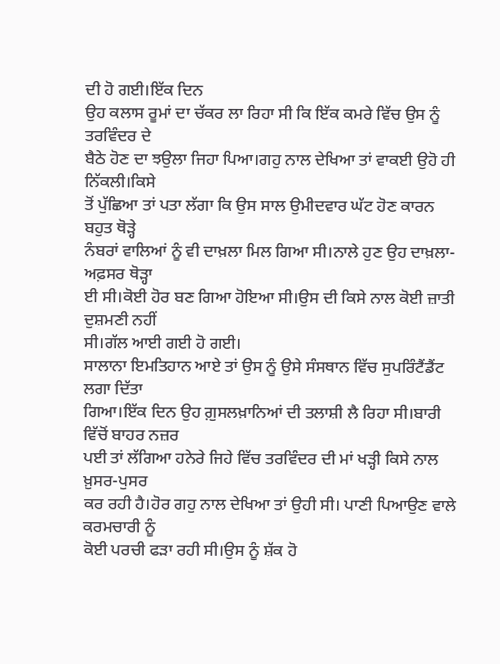ਦੀ ਹੋ ਗਈ।ਇੱਕ ਦਿਨ
ਉਹ ਕਲਾਸ ਰੂਮਾਂ ਦਾ ਚੱਕਰ ਲਾ ਰਿਹਾ ਸੀ ਕਿ ਇੱਕ ਕਮਰੇ ਵਿੱਚ ਉਸ ਨੂੰ ਤਰਵਿੰਦਰ ਦੇ
ਬੈਠੇ ਹੋਣ ਦਾ ਝਉਲਾ ਜਿਹਾ ਪਿਆ।ਗਹੁ ਨਾਲ ਦੇਖਿਆ ਤਾਂ ਵਾਕਈ ਉਹੋ ਹੀ ਨਿੱਕਲੀ।ਕਿਸੇ
ਤੋਂ ਪੁੱਛਿਆ ਤਾਂ ਪਤਾ ਲੱਗਾ ਕਿ ਉਸ ਸਾਲ ਉਮੀਦਵਾਰ ਘੱਟ ਹੋਣ ਕਾਰਨ ਬਹੁਤ ਥੋੜ੍ਹੇ
ਨੰਬਰਾਂ ਵਾਲਿਆਂ ਨੂੰ ਵੀ ਦਾਖ਼ਲਾ ਮਿਲ ਗਿਆ ਸੀ।ਨਾਲੇ ਹੁਣ ਉਹ ਦਾਖ਼ਲਾ-ਅਫ਼ਸਰ ਥੋੜ੍ਹਾ
ਈ ਸੀ।ਕੋਈ ਹੋਰ ਬਣ ਗਿਆ ਹੋਇਆ ਸੀ।ਉਸ ਦੀ ਕਿਸੇ ਨਾਲ ਕੋਈ ਜ਼ਾਤੀ ਦੁਸ਼ਮਣੀ ਨਹੀਂ
ਸੀ।ਗੱਲ ਆਈ ਗਈ ਹੋ ਗਈ।
ਸਾਲਾਨਾ ਇਮਤਿਹਾਨ ਆਏ ਤਾਂ ਉਸ ਨੂੰ ਉਸੇ ਸੰਸਥਾਨ ਵਿੱਚ ਸੁਪਰਿੰਟੈਂਡੈਂਟ ਲਗਾ ਦਿੱਤਾ
ਗਿਆ।ਇੱਕ ਦਿਨ ਉਹ ਗ਼ੁਸਲਖ਼ਾਨਿਆਂ ਦੀ ਤਲਾਸ਼ੀ ਲੈ ਰਿਹਾ ਸੀ।ਬਾਰੀ ਵਿੱਚੋਂ ਬਾਹਰ ਨਜ਼ਰ
ਪਈ ਤਾਂ ਲੱਗਿਆ ਹਨੇਰੇ ਜਿਹੇ ਵਿੱਚ ਤਰਵਿੰਦਰ ਦੀ ਮਾਂ ਖੜ੍ਹੀ ਕਿਸੇ ਨਾਲ ਖ਼ੁਸਰ-ਪੁਸਰ
ਕਰ ਰਹੀ ਹੈ।ਹੋਰ ਗਹੁ ਨਾਲ ਦੇਖਿਆ ਤਾਂ ਉਹੀ ਸੀ। ਪਾਣੀ ਪਿਆਉਣ ਵਾਲੇ ਕਰਮਚਾਰੀ ਨੂੰ
ਕੋਈ ਪਰਚੀ ਫੜਾ ਰਹੀ ਸੀ।ਉਸ ਨੂੰ ਸ਼ੱਕ ਹੋ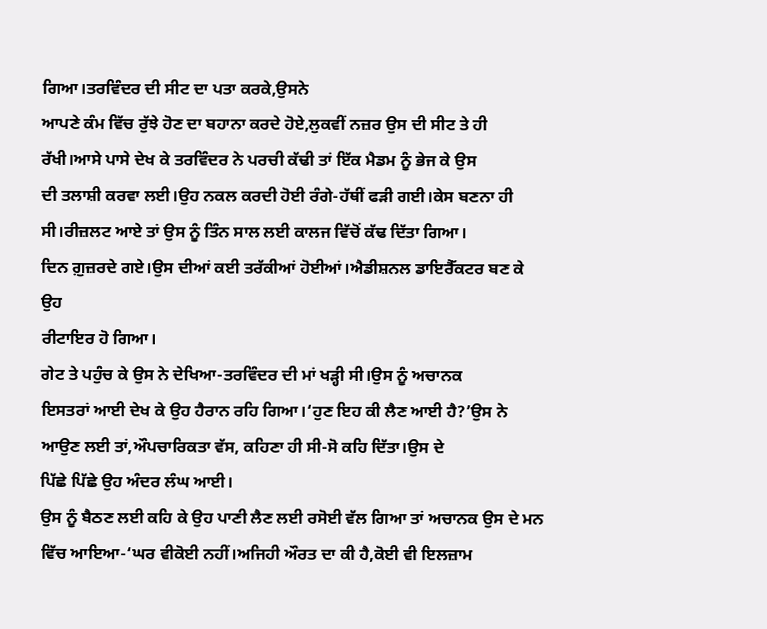ਗਿਆ।ਤਰਵਿੰਦਰ ਦੀ ਸੀਟ ਦਾ ਪਤਾ ਕਰਕੇ,ਉਸਨੇ
ਆਪਣੇ ਕੰਮ ਵਿੱਚ ਰੁੱਝੇ ਹੋਣ ਦਾ ਬਹਾਨਾ ਕਰਦੇ ਹੋਏ,ਲੁਕਵੀਂ ਨਜ਼ਰ ਉਸ ਦੀ ਸੀਟ ਤੇ ਹੀ
ਰੱਖੀ।ਆਸੇ ਪਾਸੇ ਦੇਖ ਕੇ ਤਰਵਿੰਦਰ ਨੇ ਪਰਚੀ ਕੱਢੀ ਤਾਂ ਇੱਕ ਮੈਡਮ ਨੂੰ ਭੇਜ ਕੇ ਉਸ
ਦੀ ਤਲਾਸ਼ੀ ਕਰਵਾ ਲਈ।ਉਹ ਨਕਲ ਕਰਦੀ ਹੋਈ ਰੰਗੇ-ਹੱਥੀਂ ਫੜੀ ਗਈ।ਕੇਸ ਬਣਨਾ ਹੀ
ਸੀ।ਰੀਜ਼ਲਟ ਆਏ ਤਾਂ ਉਸ ਨੂੰ ਤਿੰਨ ਸਾਲ ਲਈ ਕਾਲਜ ਵਿੱਚੋਂ ਕੱਢ ਦਿੱਤਾ ਗਿਆ।
ਦਿਨ ਗ਼ੁਜ਼ਰਦੇ ਗਏ।ਉਸ ਦੀਆਂ ਕਈ ਤਰੱਕੀਆਂ ਹੋਈਆਂ।ਐਡੀਸ਼ਨਲ ਡਾਇਰੈੱਕਟਰ ਬਣ ਕੇ ਉਹ
ਰੀਟਾਇਰ ਹੋ ਗਿਆ।
ਗੇਟ ਤੇ ਪਹੁੰਚ ਕੇ ਉਸ ਨੇ ਦੇਖਿਆ-ਤਰਵਿੰਦਰ ਦੀ ਮਾਂ ਖੜ੍ਹੀ ਸੀ।ਉਸ ਨੂੰ ਅਚਾਨਕ
ਇਸਤਰਾਂ ਆਈ ਦੇਖ ਕੇ ਉਹ ਹੈਰਾਨ ਰਹਿ ਗਿਆ।‘ਹੁਣ ਇਹ ਕੀ ਲੈਣ ਆਈ ਹੈ?’ਉਸ ਨੇ
ਆਉਣ ਲਈ ਤਾਂ,ਔਪਚਾਰਿਕਤਾ ਵੱਸ, ਕਹਿਣਾ ਹੀ ਸੀ-ਸੋ ਕਹਿ ਦਿੱਤਾ।ਉਸ ਦੇ
ਪਿੱਛੇ ਪਿੱਛੇ ਉਹ ਅੰਦਰ ਲੰਘ ਆਈ।
ਉਸ ਨੂੰ ਬੈਠਣ ਲਈ ਕਹਿ ਕੇ ਉਹ ਪਾਣੀ ਲੈਣ ਲਈ ਰਸੋਈ ਵੱਲ ਗਿਆ ਤਾਂ ਅਚਾਨਕ ਉਸ ਦੇ ਮਨ
ਵਿੱਚ ਆਇਆ-‘ਘਰ ਵੀਕੋਈ ਨਹੀਂ।ਅਜਿਹੀ ਔਰਤ ਦਾ ਕੀ ਹੈ,ਕੋਈ ਵੀ ਇਲਜ਼ਾਮ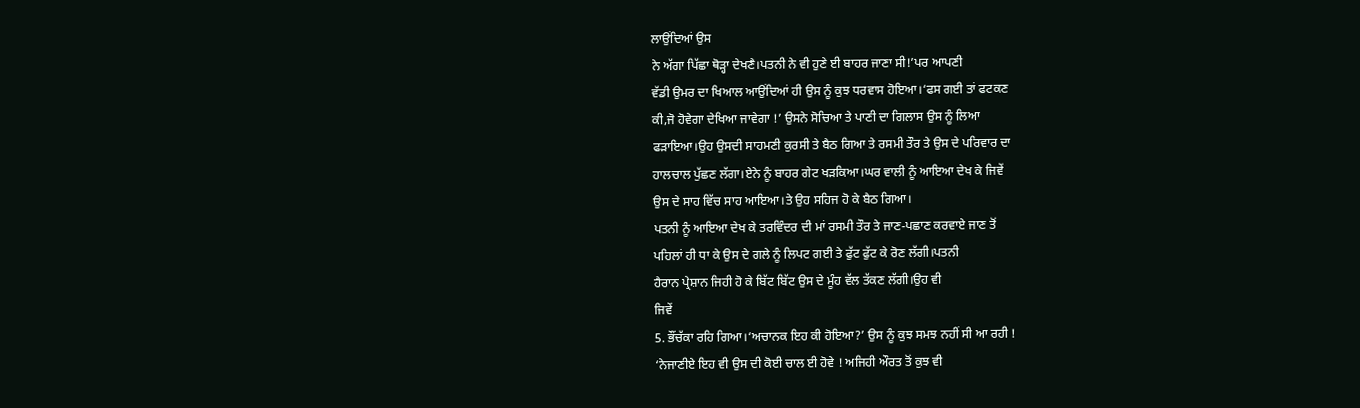ਲਾਉਂਦਿਆਂ ਉਸ
ਨੇ ਅੱਗਾ ਪਿੱਛਾ ਥੋੜ੍ਹਾ ਦੇਖਣੈ।ਪਤਨੀ ਨੇ ਵੀ ਹੁਣੇ ਈ ਬਾਹਰ ਜਾਣਾ ਸੀ!’ਪਰ ਆਪਣੀ
ਵੱਡੀ ਉਮਰ ਦਾ ਖਿਆਲ ਆਉਂਦਿਆਂ ਹੀ ਉਸ ਨੂੰ ਕੁਝ ਧਰਵਾਸ ਹੋਇਆ।‘ਫਸ ਗਈ ਤਾਂ ਫਟਕਣ
ਕੀ,ਜੋ ਹੋਵੇਗਾ ਦੇਖਿਆ ਜਾਵੇਗਾ !’ ਉਸਨੇ ਸੋਚਿਆ ਤੇ ਪਾਣੀ ਦਾ ਗਿਲਾਸ ਉਸ ਨੂੰ ਲਿਆ
ਫੜਾਇਆ।ਉਹ ਉਸਦੀ ਸਾਹਮਣੀ ਕੁਰਸੀ ਤੇ ਬੈਠ ਗਿਆ ਤੇ ਰਸਮੀ ਤੌਰ ਤੇ ਉਸ ਦੇ ਪਰਿਵਾਰ ਦਾ
ਹਾਲਚਾਲ ਪੁੱਛਣ ਲੱਗਾ।ਏਨੇ ਨੂੰ ਬਾਹਰ ਗੇਟ ਖੜਕਿਆ।ਘਰ ਵਾਲੀ ਨੂੰ ਆਇਆ ਦੇਖ ਕੇ ਜਿਵੇਂ
ਉਸ ਦੇ ਸਾਹ ਵਿੱਚ ਸਾਹ ਆਇਆ।ਤੇ ਉਹ ਸਹਿਜ ਹੋ ਕੇ ਬੈਠ ਗਿਆ।
ਪਤਨੀ ਨੂੰ ਆਇਆ ਦੇਖ ਕੇ ਤਰਵਿੰਦਰ ਦੀ ਮਾਂ ਰਸਮੀ ਤੌਰ ਤੇ ਜਾਣ-ਪਛਾਣ ਕਰਵਾਏ ਜਾਣ ਤੋਂ
ਪਹਿਲਾਂ ਹੀ ਧਾ ਕੇ ਉਸ ਦੇ ਗਲੇ ਨੂੰ ਲਿਪਟ ਗਈ ਤੇ ਫੁੱਟ ਫੁੱਟ ਕੇ ਰੋਣ ਲੱਗੀ।ਪਤਨੀ
ਹੈਰਾਨ ਪ੍ਰੇਸ਼ਾਨ ਜਿਹੀ ਹੋ ਕੇ ਬਿੱਟ ਬਿੱਟ ਉਸ ਦੇ ਮੂੰਹ ਵੱਲ ਤੱਕਣ ਲੱਗੀ।ਉਹ ਵੀ
ਜਿਵੇਂ
5. ਭੌਂਚੱਕਾ ਰਹਿ ਗਿਆ।‘ਅਚਾਨਕ ਇਹ ਕੀ ਹੋਇਆ?’ ਉਸ ਨੂੰ ਕੁਝ ਸਮਝ ਨਹੀਂ ਸੀ ਆ ਰਹੀ !
‘ਨੇਜਾਣੀਏ ਇਹ ਵੀ ਉਸ ਦੀ ਕੋਈ ਚਾਲ ਈ ਹੋਵੇ ! ਅਜਿਹੀ ਔਰਤ ਤੋਂ ਕੁਝ ਵੀ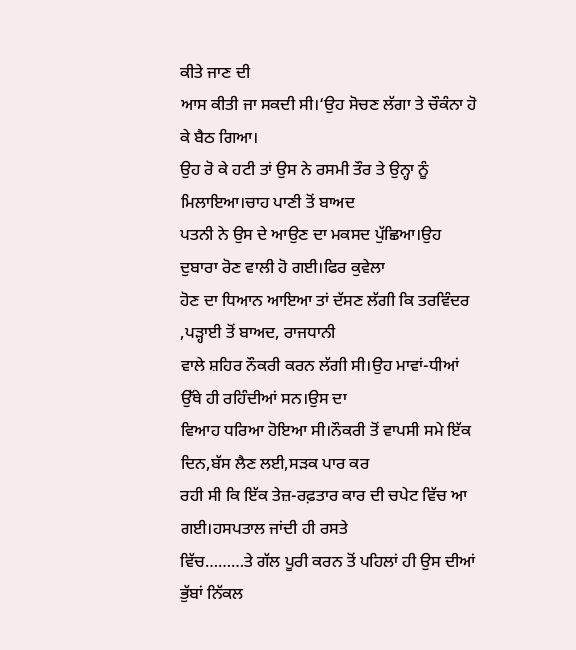ਕੀਤੇ ਜਾਣ ਦੀ
ਆਸ ਕੀਤੀ ਜਾ ਸਕਦੀ ਸੀ।‘ਉਹ ਸੋਚਣ ਲੱਗਾ ਤੇ ਚੌਕੰਨਾ ਹੋ ਕੇ ਬੈਠ ਗਿਆ।
ਉਹ ਰੋ ਕੇ ਹਟੀ ਤਾਂ ਉਸ ਨੇ ਰਸਮੀ ਤੌਰ ਤੇ ਉਨ੍ਹਾ ਨੂੰ ਮਿਲਾਇਆ।ਚਾਹ ਪਾਣੀ ਤੋਂ ਬਾਅਦ
ਪਤਨੀ ਨੇ ਉਸ ਦੇ ਆਉਣ ਦਾ ਮਕਸਦ ਪੁੱਛਿਆ।ਉਹ ਦੁਬਾਰਾ ਰੋਣ ਵਾਲੀ ਹੋ ਗਈ।ਫਿਰ ਕੁਵੇਲਾ
ਹੋਣ ਦਾ ਧਿਆਨ ਆਇਆ ਤਾਂ ਦੱਸਣ ਲੱਗੀ ਕਿ ਤਰਵਿੰਦਰ ,ਪੜ੍ਹਾਈ ਤੋਂ ਬਾਅਦ, ਰਾਜਧਾਨੀ
ਵਾਲੇ ਸ਼ਹਿਰ ਨੌਕਰੀ ਕਰਨ ਲੱਗੀ ਸੀ।ਉਹ ਮਾਵਾਂ-ਧੀਆਂ ਉੱਥੇ ਹੀ ਰਹਿੰਦੀਆਂ ਸਨ।ਉਸ ਦਾ
ਵਿਆਹ ਧਰਿਆ ਹੋਇਆ ਸੀ।ਨੌਕਰੀ ਤੋਂ ਵਾਪਸੀ ਸਮੇ ਇੱਕ ਦਿਨ,ਬੱਸ ਲੈਣ ਲਈ,ਸੜਕ ਪਾਰ ਕਰ
ਰਹੀ ਸੀ ਕਿ ਇੱਕ ਤੇਜ਼-ਰਫ਼ਤਾਰ ਕਾਰ ਦੀ ਚਪੇਟ ਵਿੱਚ ਆ ਗਈ।ਹਸਪਤਾਲ ਜਾਂਦੀ ਹੀ ਰਸਤੇ
ਵਿੱਚ………ਤੇ ਗੱਲ ਪੂਰੀ ਕਰਨ ਤੋਂ ਪਹਿਲਾਂ ਹੀ ਉਸ ਦੀਆਂ ਭੁੱਬਾਂ ਨਿੱਕਲ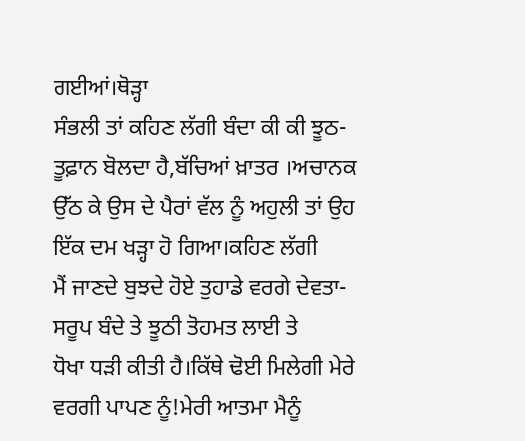ਗਈਆਂ।ਥੋੜ੍ਹਾ
ਸੰਭਲੀ ਤਾਂ ਕਹਿਣ ਲੱਗੀ ਬੰਦਾ ਕੀ ਕੀ ਝੂਠ-ਤੂਫ਼ਾਨ ਬੋਲਦਾ ਹੈ,ਬੱਚਿਆਂ ਖ਼ਾਤਰ ।ਅਚਾਨਕ
ਉੱਠ ਕੇ ਉਸ ਦੇ ਪੈਰਾਂ ਵੱਲ ਨੂੰ ਅਹੁਲੀ ਤਾਂ ਉਹ ਇੱਕ ਦਮ ਖੜ੍ਹਾ ਹੋ ਗਿਆ।ਕਹਿਣ ਲੱਗੀ
ਮੈਂ ਜਾਣਦੇ ਬੁਝਦੇ ਹੋਏ ਤੁਹਾਡੇ ਵਰਗੇ ਦੇਵਤਾ-ਸਰੂਪ ਬੰਦੇ ਤੇ ਝੂਠੀ ਤੋਹਮਤ ਲਾਈ ਤੇ
ਧੋਖਾ ਧੜੀ ਕੀਤੀ ਹੈ।ਕਿੱਥੇ ਢੋਈ ਮਿਲੇਗੀ ਮੇਰੇ ਵਰਗੀ ਪਾਪਣ ਨੂੰ!ਮੇਰੀ ਆਤਮਾ ਮੈਨੂੰ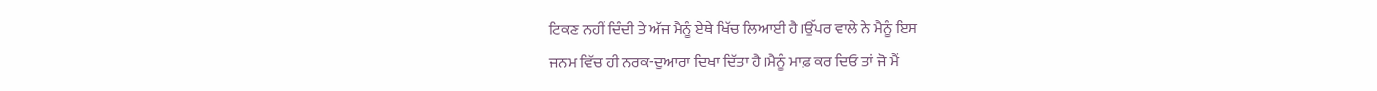ਟਿਕਣ ਨਹੀਂ ਦਿੰਦੀ ਤੇ ਅੱਜ ਮੈਨੂੰ ਏਥੇ ਖਿੱਚ ਲਿਆਈ ਹੈ।ਉੱਪਰ ਵਾਲੇ ਨੇ ਮੈਨੂੰ ਇਸ
ਜਨਮ ਵਿੱਚ ਹੀ ਨਰਕ-ਦੁਆਰਾ ਦਿਖਾ ਦਿੱਤਾ ਹੈ।ਮੈਨੂੰ ਮਾਫ਼ ਕਰ ਦਿਓ ਤਾਂ ਜੋ ਮੈਂ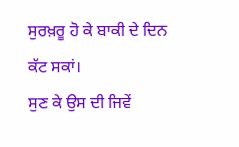ਸੁਰਖ਼ਰੂ ਹੋ ਕੇ ਬਾਕੀ ਦੇ ਦਿਨ ਕੱਟ ਸਕਾਂ।
ਸੁਣ ਕੇ ਉਸ ਦੀ ਜਿਵੇਂ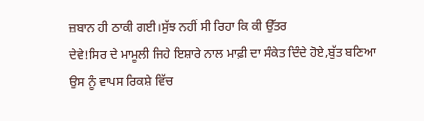ਜ਼ਬਾਨ ਹੀ ਠਾਕੀ ਗਈ।ਸੁੱਝ ਨਹੀਂ ਸੀ ਰਿਹਾ ਕਿ ਕੀ ਉੱਤਰ
ਦੇਵੇ!ਸਿਰ ਦੇ ਮਾਮੂਲੀ ਜਿਹੇ ਇਸ਼ਾਰੇ ਨਾਲ ਮਾਫ਼ੀ ਦਾ ਸੰਕੇਤ ਦਿੰਦੇ ਹੋਏ,ਬੁੱਤ ਬਣਿਆ
ਉਸ ਨੂੰ ਵਾਪਸ ਰਿਕਸ਼ੇ ਵਿੱਚ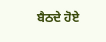ਬੈਠਦੇ ਹੋਏ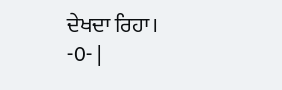ਦੇਖਦਾ ਰਿਹਾ।
-0- |